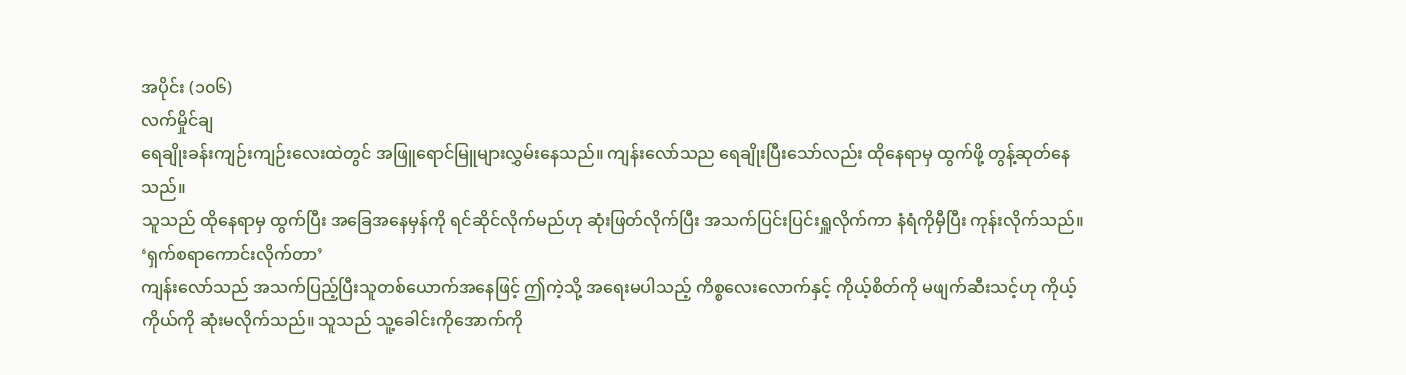အပိုင်း (၁၀၆)
လက်မှိုင်ချ
ရေချိုးခန်းကျဉ်းကျဉ်းလေးထဲတွင် အဖြူရောင်မြူများလွှမ်းနေသည်။ ကျန်းလော်သည ရေချိုးပြီးသော်လည်း ထိုနေရာမှ ထွက်ဖို့ တွန့်ဆုတ်နေသည်။
သူသည် ထိုနေရာမှ ထွက်ပြီး အခြေအနေမှန်ကို ရင်ဆိုင်လိုက်မည်ဟု ဆုံးဖြတ်လိုက်ပြီး အသက်ပြင်းပြင်းရှူလိုက်ကာ နံရံကိုမှီပြီး ကုန်းလိုက်သည်။
‘ရှက်စရာကောင်းလိုက်တာ’
ကျန်းလော်သည် အသက်ပြည့်ပြီးသူတစ်ယောက်အနေဖြင့် ဤကဲ့သို့ အရေးမပါသည့် ကိစ္စလေးလောက်နှင့် ကိုယ့်စိတ်ကို မဖျက်ဆီးသင့်ဟု ကိုယ့်ကိုယ်ကို ဆုံးမလိုက်သည်။ သူသည် သူ့ခေါင်းကိုအောက်ကို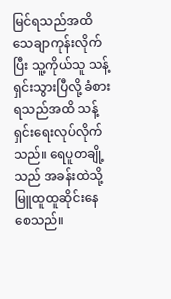မြင်ရသည်အထိ သေချာကုန်းလိုက်ပြီး သူ့ကိုယ်သူ သန့်ရှင်းသွားပြီလို့ ခံစားရသည်အထိ သန့်ရှင်းရေးလုပ်လိုက်သည်။ ရေပူတချို့သည် အခန်းထဲသို့ မြူထူထူဆိုင်းနေစေသည်။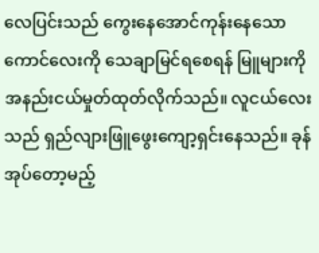လေပြင်းသည် ကွေးနေအောင်ကုန်းနေသော ကောင်လေးကို သေချာမြင်ရစေရန် မြူများကို အနည်းငယ်မှုတ်ထုတ်လိုက်သည်။ လူငယ်လေးသည် ရှည်လျားဖြူဖွေးကျော့ရှင်းနေသည်။ ခုန်အုပ်တော့မည့်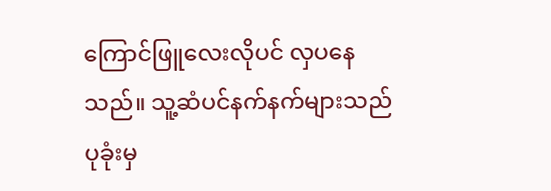ကြောင်ဖြူလေးလိုပင် လှပနေသည်။ သူ့ဆံပင်နက်နက်များသည် ပုခုံးမှ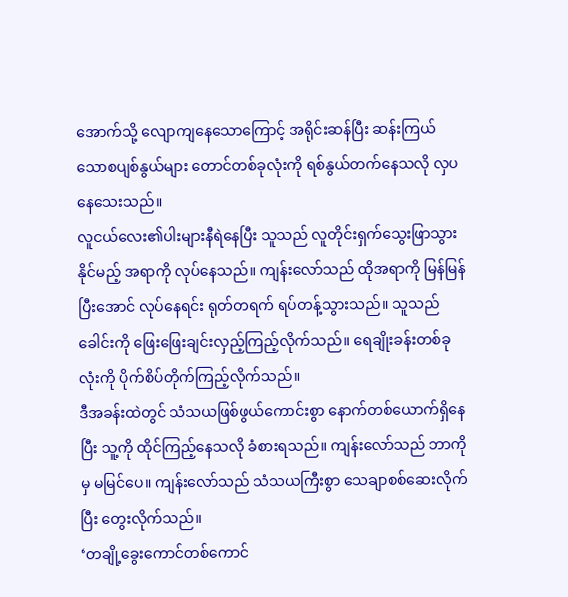အောက်သို့ လျောကျနေသောကြောင့် အရိုင်းဆန်ပြီး ဆန်းကြယ်သောစပျစ်နွယ်များ တောင်တစ်ခုလုံးကို ရစ်နွယ်တက်နေသလို လှပနေသေးသည်။
လူငယ်လေး၏ပါးများနီရဲနေပြီး သူသည် လူတိုင်းရှက်သွေးဖြာသွားနိုင်မည့် အရာကို လုပ်နေသည်။ ကျန်းလော်သည် ထိုအရာကို မြန်မြန်ပြီးအောင် လုပ်နေရင်း ရုတ်တရက် ရပ်တန့်သွားသည်။ သူသည် ခေါင်းကို ဖြေးဖြေးချင်းလှည့်ကြည့်လိုက်သည်။ ရေချိုးခန်းတစ်ခုလုံးကို ပိုက်စိပ်တိုက်ကြည့်လိုက်သည်။
ဒီအခန်းထဲတွင် သံသယဖြစ်ဖွယ်ကောင်းစွာ နောက်တစ်ယောက်ရှိနေပြီး သူ့ကို ထိုင်ကြည့်နေသလို ခံစားရသည်။ ကျန်းလော်သည် ဘာကိုမှ မမြင်ပေ။ ကျန်းလော်သည် သံသယကြီးစွာ သေချာစစ်ဆေးလိုက်ပြီး တွေးလိုက်သည်။
‘တချို့ခွေးကောင်တစ်ကောင်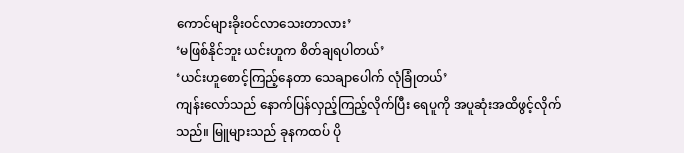ကောင်များခိုးဝင်လာသေးတာလား’
‘မဖြစ်နိုင်ဘူး ယင်းဟူက စိတ်ချရပါတယ်’
‘ယင်းဟူစောင့်ကြည့်နေတာ သေချာပေါက် လုံခြုံတယ်’
ကျန်းလော်သည် နောက်ပြန်လှည့်ကြည့်လိုက်ပြီး ရေပူကို အပူဆုံးအထိဖွင့်လိုက်သည်။ မြူများသည် ခုနကထပ် ပို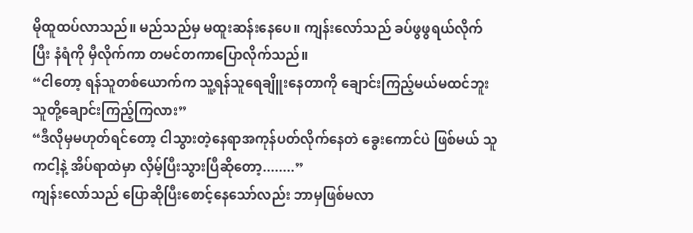မိုထူထပ်လာသည်။ မည်သည်မှ မထူးဆန်းနေပေ။ ကျန်းလော်သည် ခပ်ဖွဖွရယ်လိုက်ပြီး နံရံကို မှီလိုက်ကာ တမင်တကာပြောလိုက်သည်။
“ငါတော့ ရန်သူတစ်ယောက်က သူ့ရန်သူရေချိူးနေတာကို ချောင်းကြည့်မယ်မထင်ဘူး သူတို့ချောင်းကြည့်ကြလား”
“ဒီလိုမှမဟုတ်ရင်တော့ ငါသွားတဲ့နေရာအကုန်ပတ်လိုက်နေတဲ ခွေးကောင်ပဲ ဖြစ်မယ် သူကငါ့နဲ့ အိပ်ရာထဲမှာ လှိမ့်ပြီးသွားပြီဆိုတော့........”
ကျန်းလော်သည် ပြောဆိုပြီးစောင့်နေသော်လည်း ဘာမှဖြစ်မလာ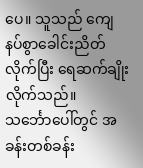ပေ။ သူသည် ကျေနပ်စွာခေါင်းညိတ်လိုက်ပြီး ရေဆက်ချိုးလိုက်သည်။
သင်္ဘောပေါ်တွင် အခန်းတစ်ခန်း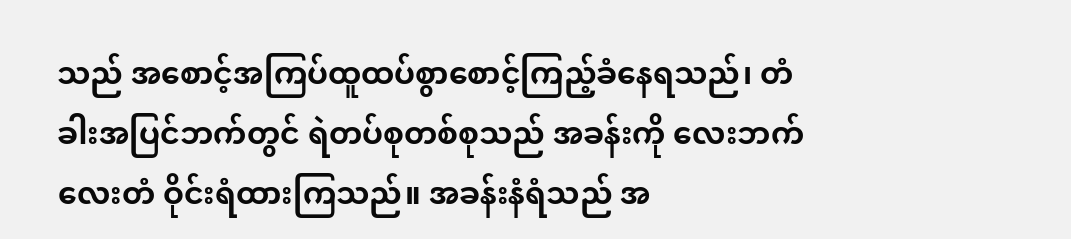သည် အစောင့်အကြပ်ထူထပ်စွာစောင့်ကြည့်ခံနေရသည်၊ တံခါးအပြင်ဘက်တွင် ရဲတပ်စုတစ်စုသည် အခန်းကို လေးဘက်လေးတံ ဝိုင်းရံထားကြသည်။ အခန်းနံရံသည် အ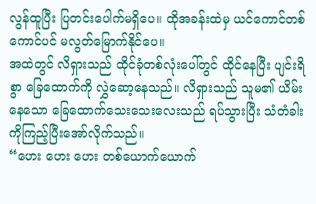လွန်ထူပြီး ပြတင်းပေါက်မရှိပေ။ ထိုအခန်းထဲမှ ယင်ကောင်တစ်ကောင်ပင် မလွတ်မြောက်နိုင်ပေ။
အထဲတွင် လိရှားသည် ထိုင်ခုံတစ်လုံးပေါ်တွင် ထိုင်နေပြီး ပျင်းရိစွာ ခြေထောက်ကို လွှဲဆော့နေသည်။ လိရှားသည် သူမ၏ ယိမ်းနေသော ခြေထောက်သေးသေးလေးသည် ရပ်သွားပြီး သံတံခါးကိုကြည့်ပြီးအော်လိုက်သည်။
“ဟေး ဟေး ဟေး တစ်ယောက်ယောက်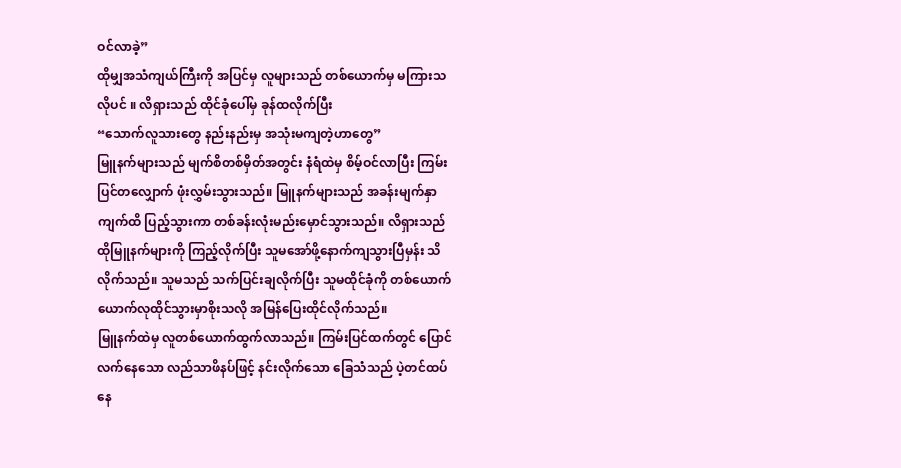ဝင်လာခဲ့”
ထိုမျှအသံကျယ်ကြီးကို အပြင်မှ လူများသည် တစ်ယောက်မှ မကြားသလိုပင် ။ လိရှားသည် ထိုင်ခုံပေါ်မှ ခုန်ထလိုက်ပြီး
“သောက်လူသားတွေ နည်းနည်းမှ အသုံးမကျတဲ့ဟာတွေ”
မြူနက်များသည် မျက်စိတစ်မှိတ်အတွင်း နံရံထဲမှ စိမ့်ဝင်လာပြီး ကြမ်းပြင်တလျှောက် ဖုံးလွှမ်းသွားသည်။ မြူနက်များသည် အခန်းမျက်နှာကျက်ထိ ပြည့်သွားကာ တစ်ခန်းလုံးမည်းမှောင်သွားသည်။ လိရှားသည် ထိုမြူနက်များကို ကြည့်လိုက်ပြီး သူမအော်ဖို့နောက်ကျသွားပြီမှန်း သိလိုက်သည်။ သူမသည် သက်ပြင်းချလိုက်ပြီး သူမထိုင်ခုံကို တစ်ယောက်ယောက်လုထိုင်သွားမှာစိုးသလို အမြန်ပြေးထိုင်လိုက်သည်။
မြူနက်ထဲမှ လူတစ်ယောက်ထွက်လာသည်။ ကြမ်းပြင်ထက်တွင် ပြောင်လက်နေသော လည်သာဖိနပ်ဖြင့် နင်းလိုက်သော ခြေသံသည် ပဲ့တင်ထပ်နေ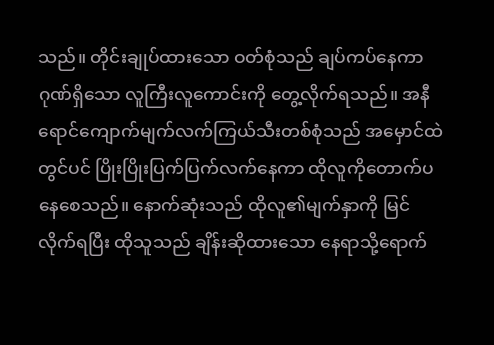သည်။ တိုင်းချုပ်ထားသော ဝတ်စုံသည် ချပ်ကပ်နေကာ ဂုဏ်ရှိသော လူကြီးလူကောင်းကို တွေ့လိုက်ရသည်။ အနီရောင်ကျောက်မျက်လက်ကြယ်သီးတစ်စုံသည် အမှောင်ထဲတွင်ပင် ပြိုးပြိုးပြက်ပြက်လက်နေကာ ထိုလူကိုတောက်ပနေစေသည်။ နောက်ဆုံးသည် ထိုလူ၏မျက်နှာကို မြင်လိုက်ရပြီး ထိုသူသည် ချိန်းဆိုထားသော နေရာသို့ရောက်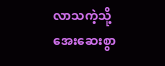လာသကဲ့သို့ အေးဆေးစွာ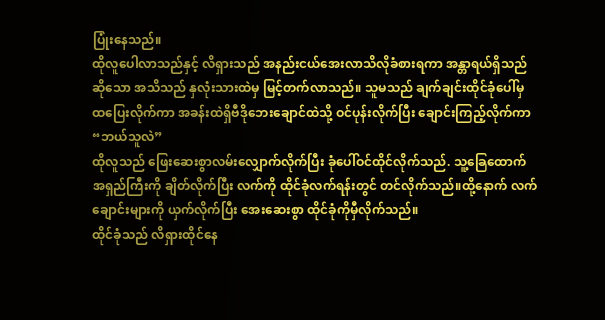ပြုံးနေသည်။
ထိုလူပေါလာသည်နှင့် လိရှားသည် အနည်းငယ်အေးလာသိလိုခံစားရကာ အန္တာရယ်ရှိသည်ဆိုသော အသိသည် နှလုံးသားထဲမှ မြင့်တက်လာသည်။ သူမသည် ချက်ချင်းထိုင်ခုံပေါ်မှ ထပြေးလိုက်ကာ အခန်းထဲရှိဗီဒိုဘေးချောင်ထဲသို့ ဝင်ပုန်းလိုက်ပြီး ချောင်းကြည့်လိုက်ကာ
“ဘယ်သူလဲ”
ထိုလူသည် ဖြေးဆေးစွာလမ်းလျှောက်လိုက်ပြီး ခုံပေါ်ဝင်ထိုင်လိုက်သည်. သူ့ခြေထောက်အရှည်ကြီးကို ချိတ်လိုက်ပြီး လက်ကို ထိုင်ခုံလက်ရန်းတွင် တင်လိုက်သည်။ထို့နောက် လက်ချောင်းများကို ယှက်လိုက်ပြီး အေးဆေးစွာ ထိုင်ခုံကိုမှီလိုက်သည်။
ထိုင်ခုံသည် လိရှားထိုင်နေ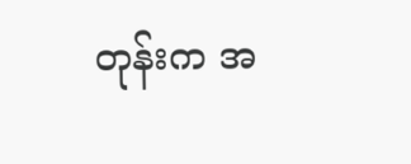တုန်းက အ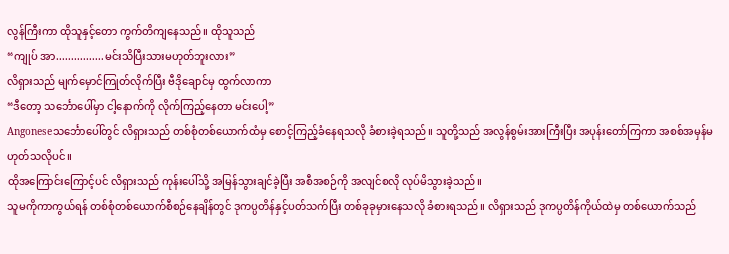လွန်ကြီးကာ ထိုသူနှင့်တော ကွက်တိကျနေသည်။ ထိုသူသည်
“ကျုပ် အာ................မင်းသိပြီးသားမဟုတ်ဘူးလား”
လိရှားသည် မျက်မှောင်ကြုတ်လိုက်ပြီး ဗီဒိုချောင်မှ ထွက်လာကာ
“ဒီတော့ သင်္ဘောပေါ်မှာ ငါ့နောက်ကို လိုက်ကြည့်နေတာ မင်းပေါ့”
Angoneseသင်္ဘောပေါ်တွင် လိရှားသည် တစ်စုံတစ်ယောက်ထံမှ စောင့်ကြည့်ခံနေရသလို ခံစားခဲ့ရသည်။ သူတို့သည် အလွန်စွမ်းအားကြီးပြီး အပုန်းတော်ကြကာ အစစ်အမှန်မဟုတ်သလိုပင်။
ထိုအကြောင်းကြောင့်ပင် လိရှားသည် ကုန်းပေါ်သို့ အမြန်သွားချင်ခဲ့ပြီး အစီအစဉ်ကို အလျင်စလို လုပ်မိသွားခဲ့သည်။
သူမကိုကာကွယ်ရန် တစ်စုံတစ်ယောက်စီစဉ်နေချိန်တွင် ဒုကပ္ပတိန်နှင့်ပတ်သက်ပြီး တစ်ခုခုမှားနေသလို ခံစားရသည်။ လိရှားသည် ဒုကပ္ပတိန်ကိုယ်ထဲမှ တစ်ယောက်သည်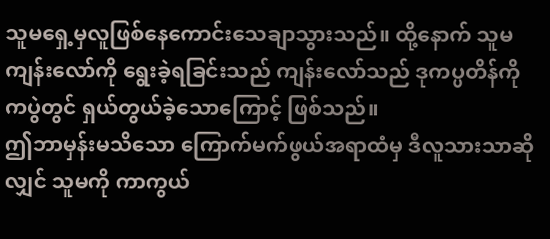သူမရှေ့မှလူဖြစ်နေကောင်းသေချာသွားသည်။ ထို့နောက် သူမကျန်းလော်ကို ရွေးခဲ့ရခြင်းသည် ကျန်းလော်သည် ဒုကပ္ပတိန်ကို ကပွဲတွင် ရှယ်တွယ်ခဲ့သောကြောင့် ဖြစ်သည်။
ဤဘာမှန်းမသိသော ကြောက်မက်ဖွယ်အရာထံမှ ဒီလူသားသာဆိုလျှင် သူမကို ကာကွယ်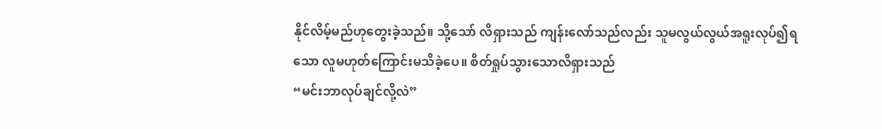နိုင်လိမ့်မည်ဟုတွေးခဲ့သည်။ သို့သော် လိရှားသည် ကျန်းလော်သည်လည်း သူမလွယ်လွယ်အရူးလုပ်၍ရသော လူမဟုတ်ကြောင်းမသိခဲ့ပေ။ စိတ်ရှုပ်သွားသောလိရှားသည်
“မင်းဘာလုပ်ချင်လို့လဲ”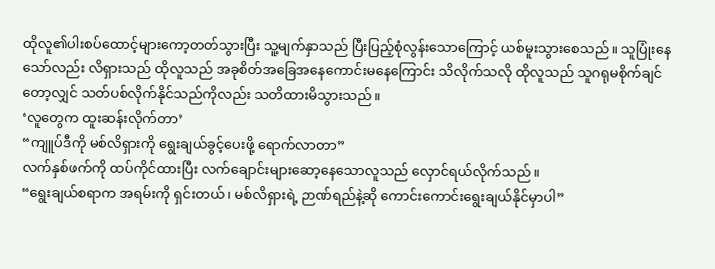ထိုလူ၏ပါးစပ်ထောင့်များကော့တတ်သွားပြီး သူ့မျက်နှာသည် ပြီးပြည့်စုံလွန်းသောကြောင့် ယစ်မူးသွားစေသည်။ သူပြုံးနေသော်လည်း လိရှားသည် ထိုလူသည် အခုစိတ်အခြေအနေကောင်းမနေကြောင်း သိလိုက်သလို ထိုလူသည် သူဂရုမစိုက်ချင်တော့လျှင် သတ်ပစ်လိုက်နိုင်သည်ကိုလည်း သတိထားမိသွားသည်။
‘လူတွေက ထူးဆန်းလိုက်တာ’
“ကျူပ်ဒီကို မစ်လိရှားကို ရွေးချယ်ခွင့်ပေးဖို့ ရောက်လာတာ”
လက်နှစ်ဖက်ကို ထပ်ကိုင်ထားပြီး လက်ချောင်းများဆော့နေသောလူသည် လှောင်ရယ်လိုက်သည်။
“ရွေးချယ်စရာက အရမ်းကို ရှင်းတယ်၊ မစ်လိရှားရဲ့ ဉာဏ်ရည်နဲ့ဆို ကောင်းကောင်းရွေးချယ်နိုင်မှာပါ”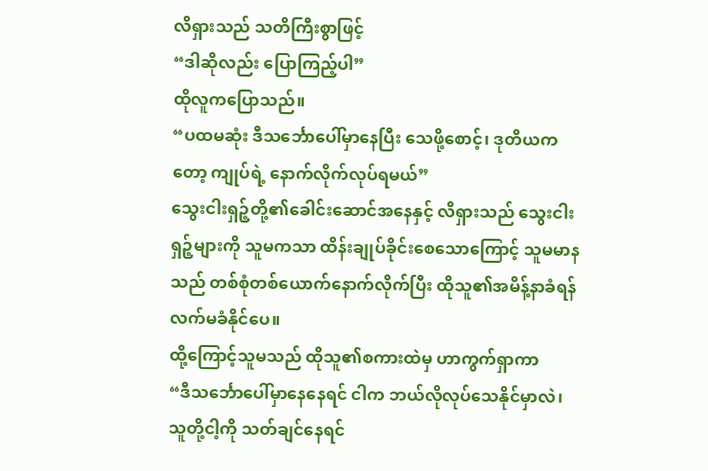လိရှားသည် သတိကြီးစွာဖြင့်
“ဒါဆိုလည်း ပြောကြည့်ပါ”
ထိုလူကပြောသည်။
“ပထမဆုံး ဒီသင်္ဘောပေါ်မှာနေပြီး သေဖို့စောင့်၊ ဒုတိယကတော့ ကျုပ်ရဲ့ နောက်လိုက်လုပ်ရမယ်”
သွေးငါးရှဉ့်တို့၏ခေါင်းဆောင်အနေနှင့် လိရှားသည် သွေးငါးရှဉ့်များကို သူမကသာ ထိန်းချုပ်ခိုင်းစေသောကြောင့် သူမမာနသည် တစ်စုံတစ်ယောက်နောက်လိုက်ပြီး ထိုသူ၏အမိန့်နာခံရန် လက်မခံနိုင်ပေ။
ထို့ကြောင့်သူမသည် ထိုသူ၏စကားထဲမှ ဟာကွက်ရှာကာ
“ဒီသင်္ဘောပေါ်မှာနေနေရင် ငါက ဘယ်လိုလုပ်သေနိုင်မှာလဲ၊ သူတို့ငါ့ကို သတ်ချင်နေရင်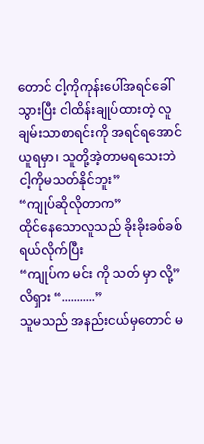တောင် ငါ့ကိုကုန်းပေါ်အရင်ခေါ်သွားပြီး ငါထိန်းချုပ်ထားတဲ့ လူချမ်းသာစာရင်းကို အရင်ရအောင်ယူရမှာ၊ သူတို့အဲ့တာမရသေးဘဲ ငါ့ကိုမသတ်နိုင်ဘူး”
“ကျုပ်ဆိုလိုတာက”
ထိုင်နေသောလူသည် ခိုးခိုးခစ်ခစ်ရယ်လိုက်ပြီး
“ကျုပ်က မင်း ကို သတ် မှာ လို့”
လိရှား “...........”
သူမသည် အနည်းငယ်မှတောင် မ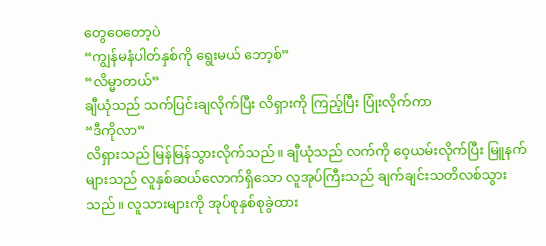တွေဝေတော့ပဲ
“ကျွန်မနံပါတ်နှစ်ကို ရွေးမယ် ဘော့စ်”
“လိမ္မာတယ်”
ချီယုံသည် သက်ပြင်းချလိုက်ပြီး လိရှားကို ကြည့်ပြီး ပြုံးလိုက်ကာ
“ဒီကိုလာ”
လိရှားသည် မြန်မြန်သွားလိုက်သည်။ ချီယုံသည် လက်ကို ဝေ့ယမ်းလိုက်ပြီး မြူနက်များသည် လူနှစ်ဆယ်လောက်ရှိသော လူအုပ်ကြီးသည် ချက်ချင်းသတိလစ်သွားသည်။ လူသားများကို အုပ်စုနှစ်စုခွဲထား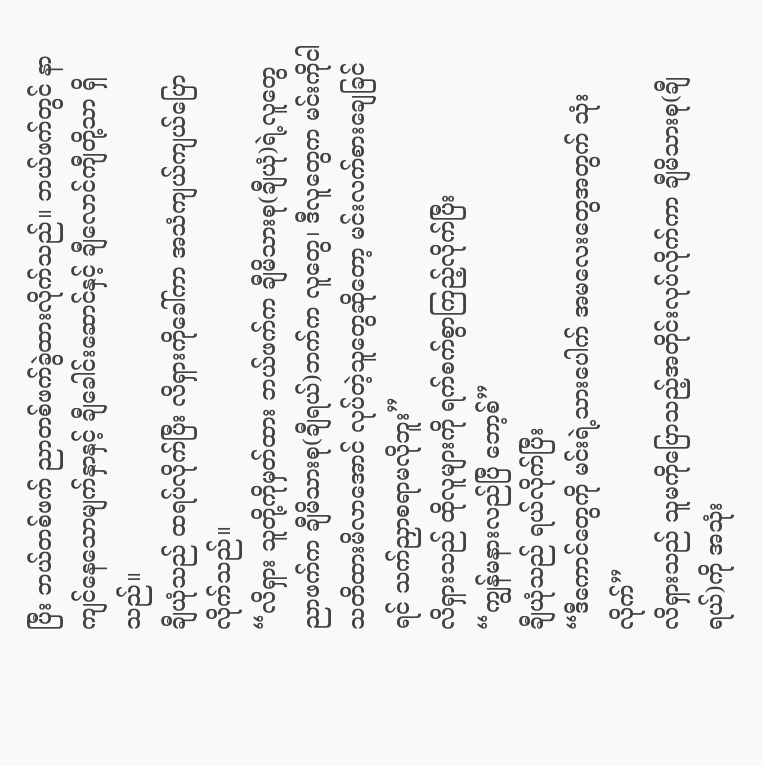ပြီး ဘယ်တစ်ဖက် ညာတစ်ဖက်ခွဲထားလိုက်သည်။ ဘယ်ဖက်တွင် နာကျင်နေသောမျက်နှာနှင့် ချီခေါင်းဆောင်နှင့် ချီလောင်ကျီတို့သာ ရှိသည်။
ချီယုံသည် ထရပ်လိုက်ပြီး လိရှားကိုခေါ်ကာ အသံကျယ်ကျယ်ပြောလိုက်သည်။
“လိရှား သူတို့ကိုမှတ်ထား ဘယ်ဖက်က ချီမိသားစု(ချီယုံ)ရဲ့လူတွေ ညာဖက်က ချီမိသားစု(ချီရယ်)ဘက်က လူတွေ၊ ဒီလူတွေက မင်းကိုငါသတိထားမိလာအောင် လုပ်တဲ့သူတွေဆိုတော့ မင်းလက်စားချေခြင်ရင် သက်ညှာစရာမလိုဘူး”
လိရှားသည် ထိုလူများကို ရက်စက်စွာကြည့်လိုက်ပြီး
“ကျွန်မနားလည်ပြီ ဘော့စ်”
ချီယုံသည် ရယ်လိုက်ပြီး
“ဒီကောင်တွေကို မင်းရဲ့သားပေါက် အမလေးတွေအတွက် သုံးလိုက်”
လိရှားသည် သူမကိုပြောသည့်အတိုင်းလုပ်လိုက်ကာ ချီမိသားစု(ချီရယ်)ကို အသုံး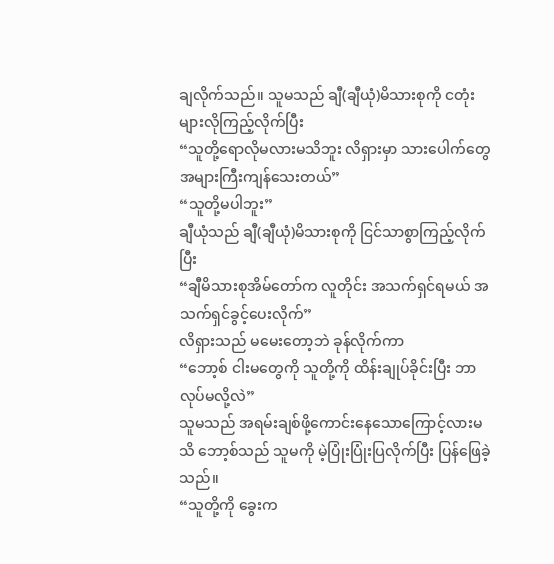ချလိုက်သည်။ သူမသည် ချီ(ချီယုံ)မိသားစုကို ငတုံးများလိုကြည့်လိုက်ပြီး
“သူတို့ရောလိုမလားမသိဘူး လိရှားမှာ သားပေါက်တွေ အများကြီးကျန်သေးတယ်”
“သူတို့မပါဘူး”
ချီယုံသည် ချီ(ချီယုံ)မိသားစုကို ငြင်သာစွာကြည့်လိုက်ပြီး
“ချီမိသားစုအိမ်တော်က လူတိုင်း အသက်ရှင်ရမယ် အသက်ရှင်ခွင့်ပေးလိုက်”
လိရှားသည် မမေးတော့ဘဲ ခုန်လိုက်ကာ
“ဘော့စ် ငါးမတွေကို သူတို့ကို ထိန်းချုပ်ခိုင်းပြီး ဘာလုပ်မလို့လဲ”
သူမသည် အရမ်းချစ်ဖို့ကောင်းနေသောကြောင့်လားမသိ ဘော့စ်သည် သူမကို မဲ့ပြုံးပြုံးပြလိုက်ပြီး ပြန်ဖြေခဲ့သည်။
“သူတို့ကို ခွေးက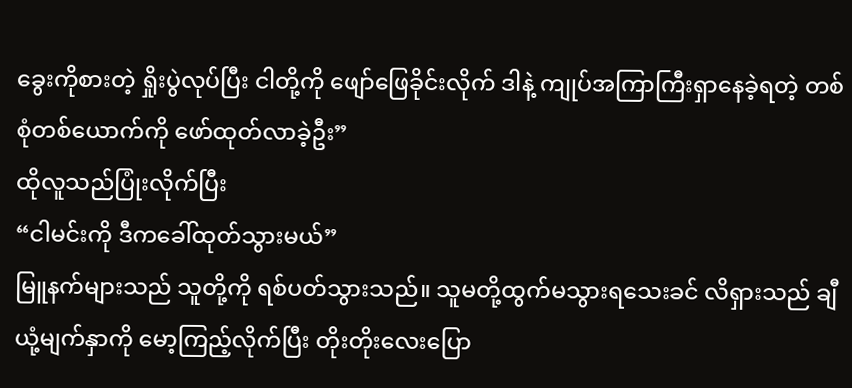ခွေးကိုစားတဲ့ ရှိုးပွဲလုပ်ပြီး ငါတို့ကို ဖျော်ဖြေခိုင်းလိုက် ဒါနဲ့ ကျုပ်အကြာကြီးရှာနေခဲ့ရတဲ့ တစ်စုံတစ်ယောက်ကို ဖော်ထုတ်လာခဲ့ဦး”
ထိုလူသည်ပြုံးလိုက်ပြီး
“ငါမင်းကို ဒီကခေါ်ထုတ်သွားမယ်”
မြူနက်များသည် သူတို့ကို ရစ်ပတ်သွားသည်။ သူမတို့ထွက်မသွားရသေးခင် လိရှားသည် ချီယုံ့မျက်နှာကို မော့ကြည့်လိုက်ပြီး တိုးတိုးလေးပြော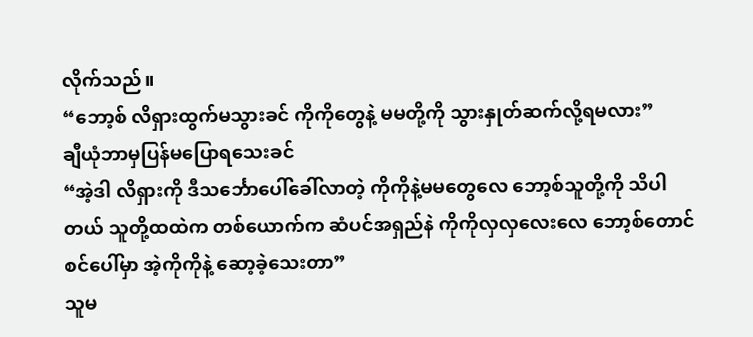လိုက်သည်။
“ဘော့စ် လိရှားထွက်မသွားခင် ကိုကိုတွေနဲ့ မမတို့ကို သွားနှုတ်ဆက်လို့ရမလား”
ချီယုံဘာမှပြန်မပြောရသေးခင်
“အဲ့ဒါ လိရှားကို ဒီသင်္ဘောပေါ်ခေါ်လာတဲ့ ကိုကိုနဲ့မမတွေလေ ဘော့စ်သူတို့ကို သိပါတယ် သူတို့ထထဲက တစ်ယောက်က ဆံပင်အရှည်နဲ ကိုကိုလှလှလေးလေ ဘော့စ်တောင်စင်ပေါ်မှာ အဲ့ကိုကိုနဲ့ ဆော့ခဲ့သေးတာ”
သူမ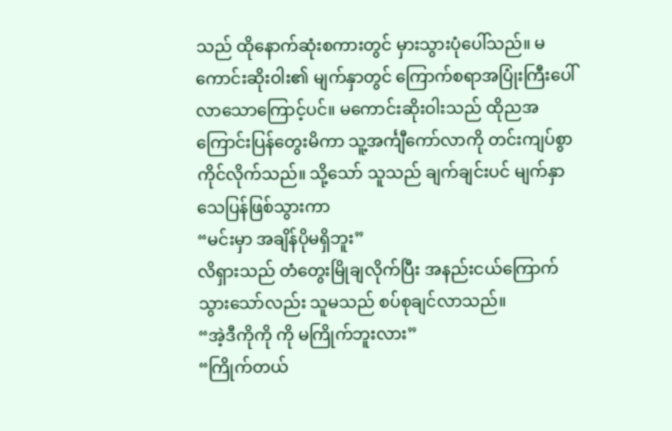သည် ထိုနောက်ဆုံးစကားတွင် မှားသွားပုံပေါ်သည်။ မကောင်းဆိုးဝါး၏ မျက်နှာတွင် ကြောက်စရာအပြုံးကြီးပေါ်လာသောကြောင့်ပင်။ မကောင်းဆိုးဝါးသည် ထိုညအကြောင်းပြန်တွေးမိကာ သူ့အင်္ကျီကော်လာကို တင်းကျပ်စွာကိုင်လိုက်သည်။ သို့သော် သူသည် ချက်ချင်းပင် မျက်နှာသေပြန်ဖြစ်သွားကာ
“မင်းမှာ အချိန်ပိုမရှိဘူး”
လိရှားသည် တံတွေးမြိုချလိုက်ပြီး အနည်းငယ်ကြောက်သွားသော်လည်း သူမသည် စပ်စုချင်လာသည်။
“အဲ့ဒီကိုကို ကို မကြိုက်ဘူးလား”
“ကြိုက်တယ်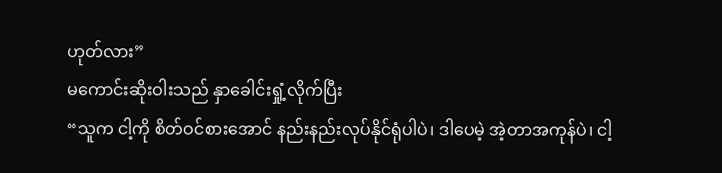ဟုတ်လား”
မကောင်းဆိုးဝါးသည် နှာခေါင်းရှုံ့လိုက်ပြီး
“သူက ငါ့ကို စိတ်ဝင်စားအောင် နည်းနည်းလုပ်နိုင်ရုံပါပဲ၊ ဒါပေမဲ့ အဲ့တာအကုန်ပဲ၊ ငါ့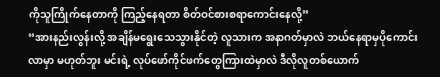ကိုသူကြိုက်နေတာကို ကြည့်နေရတာ စိတ်ဝင်စားစရာကောင်းနေလို့”
“အားနည်းလွန်းလို့ အချိန်မရွေးသေသွားနိုင်တဲ့ လူသားက အနာဂတ်မှာလဲ ဘယ်နေရာမှပိုကောင်းလာမှာ မဟုတ်ဘူး မင်းရဲ့ လုပ်ဖော်ကိုင်ဖက်တွေကြားထဲမှာလဲ ဒီလိုလူတစ်ယောက်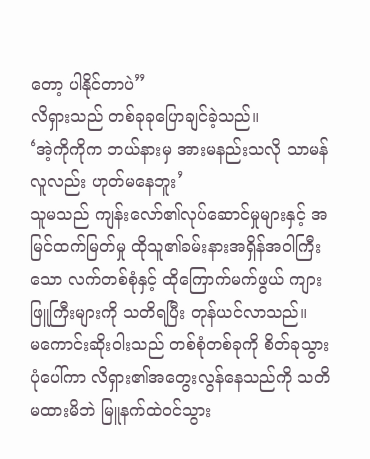တော့ ပါနိုင်တာပဲ”
လိရှားသည် တစ်ခုခုပြောချင်ခဲ့သည်။
‘အဲ့ကိုကိုက ဘယ်နားမှ အားမနည်းသလို သာမန်လူလည်း ဟုတ်မနေဘူး’
သူမသည် ကျန်းလော်၏လုပ်ဆောင်မှုများနှင့် အမြင်ထက်မြတ်မှု ထိုသူ၏ခမ်းနားအရှိန်အဝါကြီးသော လက်တစ်စုံနှင့် ထိုကြောက်မက်ဖွယ် ကျားဖြူကြီးများကို သတိရပြီး တုန်ယင်လာသည်။
မကောင်းဆိုးဝါးသည် တစ်စုံတစ်ခုကို စိတ်ခုသွားပုံပေါ်ကာ လိရှား၏အတွေးလွန်နေသည်ကို သတိမထားမိဘဲ မြူနက်ထဲဝင်သွား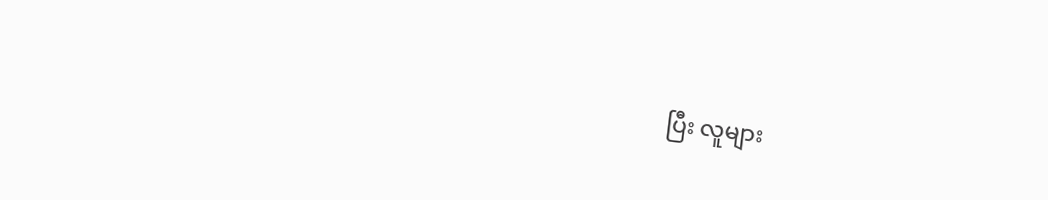ပြီး လူများ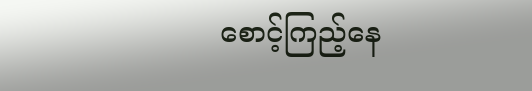စောင့်ကြည့်နေ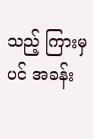သည့် ကြားမှပင် အခန်း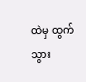ထဲမှ ထွက်သွား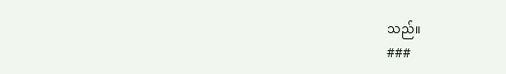သည်။
###